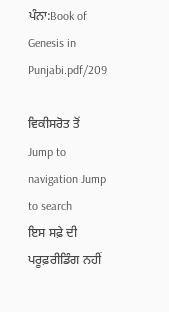ਪੰਨਾ:Book of Genesis in Punjabi.pdf/209

ਵਿਕੀਸਰੋਤ ਤੋਂ
Jump to navigation Jump to search
ਇਸ ਸਫ਼ੇ ਦੀ ਪਰੂਫ਼ਰੀਡਿੰਗ ਨਹੀਂ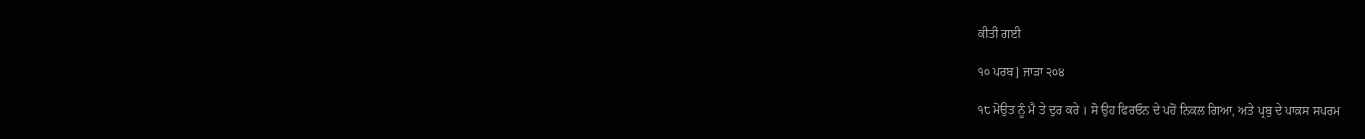ਕੀਤੀ ਗਈ

੧੦ ਪਰਬ] ਜਾੜਾ ੨੦੪

੧੮ ਮੋਉਤ ਨੂੰ ਮੈ ਤੇ ਦੁਰ ਕਰੇ । ਸੋ ਉਹ ਫਿਰਓਨ ਦੇ ਪਹੋਂ ਨਿਕਲ ਗਿਆ, ਅਤੇ ਪ੍ਰਬੁ ਦੇ ਪਾਕ਼ਸ ਸਪਰਮ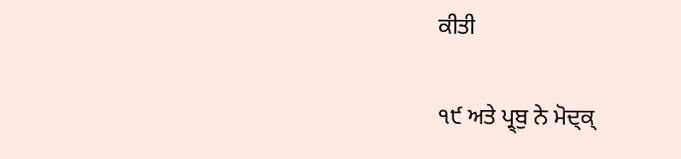ਕੀਤੀ

੧੯ ਅਤੇ ਪ੍ਰ੍ਬੁ ਨੇ ਮੋਦ੍ਕ੍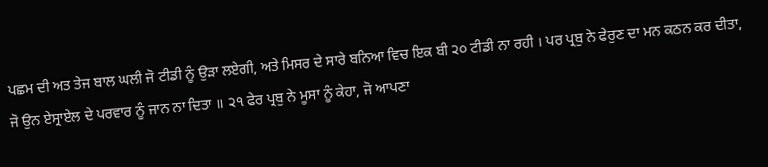ਪਛਮ ਦੀ ਅਤ ਤੇਜ ਬਾਲ ਘਲੀ ਜੋ ਟੀਡੀ ਨੂੰ ਉੜਾ ਲਏਗੀ, ਅਤੇ ਮਿਸਰ ਦੇ ਸਾਰੇ ਬਨਿਆ ਵਿਚ ਇਕ ਬੀ ੨੦ ਟੀਡੀ ਨਾ ਰਹੀ । ਪਰ ਪ੍ਰਬੁ ਨੇ ਫੇਰੁਣ ਦਾ ਮਨ ਕਠਨ ਕਰ ਦੀਤਾ, ਜੋ ਉਨ ਏਸ੍ਰਾਏਲ ਦੇ ਪਰਵਾਰ ਨੂੰ ਜਾਨ ਨਾ ਦਿਤਾ ॥ ੨੧ ਫੇਰ ਪ੍ਰਬੁ ਨੇ ਮੂਸਾ ਨੂੰ ਕੇਹਾ, ਜੋ ਆਪਣਾ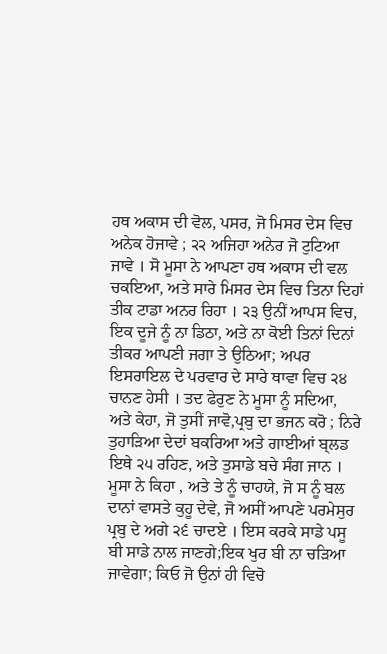ਹਥ ਅਕਾਸ ਦੀ ਵੋਲ, ਪਸਰ, ਜੋ ਮਿਸਰ ਦੇਸ ਵਿਚ ਅਨੇਕ ਹੋਜਾਵੇ ; ੨੨ ਅਜਿਹਾ ਅਨੇਰ ਜੋ ਟੁਟਿਆ ਜਾਵੇ । ਸੋ ਮੂਸਾ ਨੇ ਆਪਣਾ ਹਥ ਅਕਾਸ ਦੀ ਵਲ ਚਕਇਆ, ਅਤੇ ਸਾਰੇ ਮਿਸਰ ਦੇਸ ਵਿਚ ਤਿਨਾ ਦਿਹਾਂ ਤੀਕ ਟਾਡਾ ਅਨਰ ਰਿਹਾ । ੨੩ ਉਨੀਂ ਆਪਸ ਵਿਚ, ਇਕ ਦੂਜੇ ਨੂੰ ਨਾ ਡਿਠਾ, ਅਤੇ ਨਾ ਕੋਈ ਤਿਨਾਂ ਦਿਨਾਂ ਤੀਕਰ ਆਪਣੀ ਜਗਾ ਤੇ ਉਠਿਆ; ਅਪਰ ਇਸਰਾਇਲ ਦੇ ਪਰਵਾਰ ਦੇ ਸਾਰੇ ਥਾਵਾ ਵਿਚ ੨੪ ਚਾਨਣ ਹੇਸੀ । ਤਦ ਫੇਰੁਣ ਨੇ ਮੂਸਾ ਨੂੰ ਸਦਿਆ, ਅਤੇ ਕੇਹਾ, ਜੋ ਤੁਸੀਂ ਜਾਵੋ,ਪ੍ਰਬੁ ਦਾ ਭਜਨ ਕਰੋ ; ਨਿਰੇ ਤੁਹਾੜਿਆ ਦੇਦਾਂ ਬਕਰਿਆ ਅਤੇ ਗਾਈਆਂ ਬ੍ਲਡ ਇਥੇ ੨੫ ਰਹਿਣ, ਅਤੇ ਤੁਸਾਡੇ ਬਚੇ ਸੰਗ ਜਾਨ । ਮੂਸਾ ਨੇ ਕਿਹਾ , ਅਤੇ ਤੇ ਨੂੰ ਚਾਹਯੇ, ਜੋ ਸ ਨੂੰ ਬਲ ਦਾਨਾਂ ਵਾਸਤੇ ਕੁਹੂ ਦੇਵੇ, ਜੋ ਅਸੀਂ ਆਪਣੇ ਪਰਮੇਸੁਰ ਪ੍ਰਬੁ ਦੇ ਅਗੇ ੨੬ ਚਾਦਏ । ਇਸ ਕਰਕੇ ਸਾਡੇ ਪਸੂ ਬੀ ਸਾਡੇ ਨਾਲ ਜਾਣਗੇ;ਇਕ ਖੁਰ ਬੀ ਨਾ ਚੜਿਆ ਜਾਵੇਗਾ; ਕਿਓ ਜੋ ਉਨਾਂ ਹੀ ਵਿਚੋ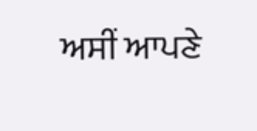ਅਸੀਂ ਆਪਣੇ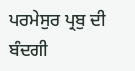ਪਰਮੇਸੁਰ ਪ੍ਰਬੁ ਦੀ ਬੰਦਗੀ